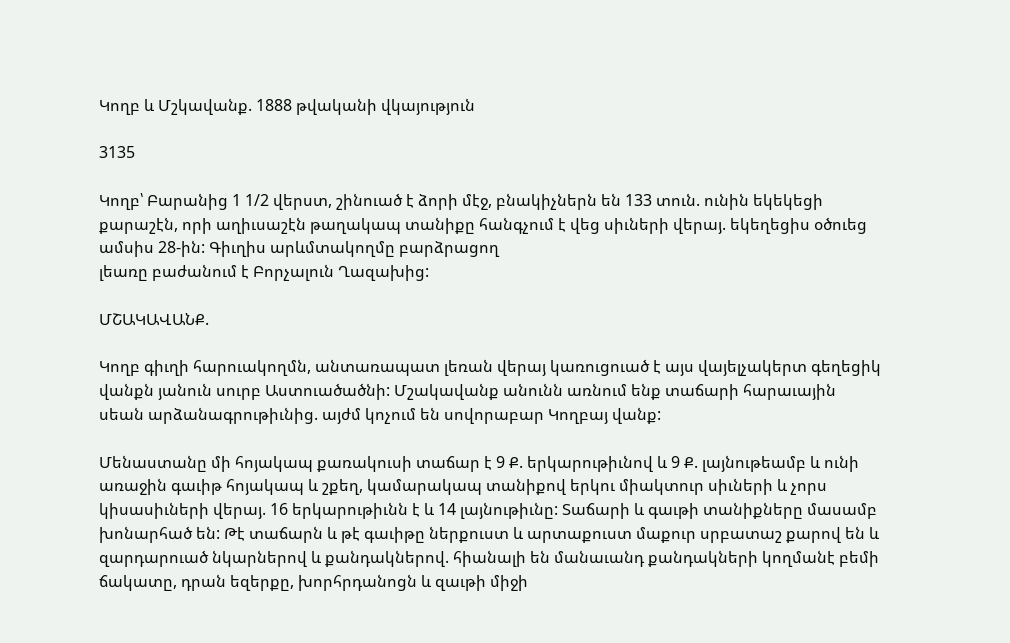Կողբ և Մշկավանք. 1888 թվականի վկայություն

3135

Կողբ՝ Բարանից 1 1/2 վերստ, շինուած է ձորի մէջ, բնակիչներն են 133 տուն. ունին եկեկեցի քարաշէն, որի աղիւսաշէն թաղակապ տանիքը հանգչում է վեց սիւների վերայ. եկեղեցիս օծուեց ամսիս 28-ին: Գիւղիս արևմտակողմը բարձրացող
լեառը բաժանում է Բորչալուն Ղազախից:

ՄՇԱԿԱՎԱՆՔ.

Կողբ գիւղի հարուակողմն, անտառապատ լեռան վերայ կառուցուած է այս վայելչակերտ գեղեցիկ վանքն յանուն սուրբ Աստուածածնի: Մշակավանք անունն առնում ենք տաճարի հարաւային սեան արձանագրութիւնից. այժմ կոչում են սովորաբար Կողբայ վանք:

Մենաստանը մի հոյակապ քառակուսի տաճար է 9 Ք. երկարութիւնով և 9 Ք. լայնութեամբ և ունի առաջին գաւիթ հոյակապ և շքեղ, կամարակապ տանիքով երկու միակտուր սիւների և չորս կիսասիւների վերայ. 16 երկարութիւնն է և 14 լայնութիւնը: Տաճարի և գաւթի տանիքները մասամբ խոնարհած են: Թէ տաճարն և թէ գաւիթը ներքուստ և արտաքուստ մաքուր սրբատաշ քարով են և զարդարուած նկարներով և քանդակներով. հիանալի են մանաւանդ քանդակների կողմանէ բեմի ճակատը, դրան եզերքը, խորհրդանոցն և զաւթի միջի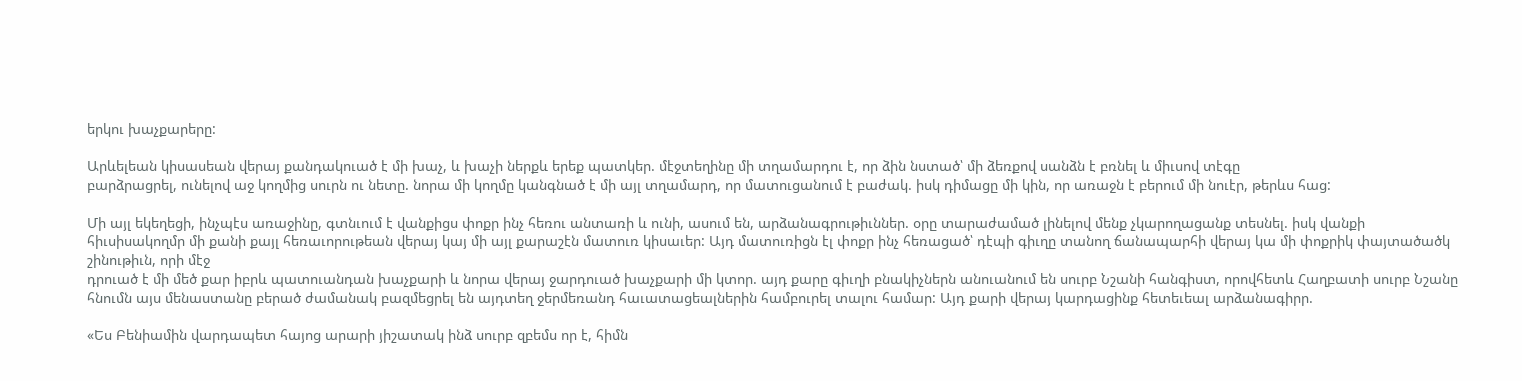երկու խաչքարերը:

Արևելեան կիսասեան վերայ քանդակուած է մի խաչ, և խաչի ներքև երեք պատկեր. մէջտեղինը մի տղամարդու է, որ ձին նստած՝ մի ձեռքով սանձն է բռնել և միւսով տէգը
բարձրացրել, ունելով աջ կողմից սուրն ու նետը. նորա մի կողմը կանգնած է մի այլ տղամարդ, որ մատուցանում է բաժակ. իսկ դիմացը մի կին, որ առաջն է բերում մի նուէր, թերևս հաց:

Մի այլ եկեղեցի, ինչպէս առաջինը, գտնւում է վանքիցս փոքր ինչ հեռու անտառի և ունի, ասում են, արձանագրութիւններ. օրը տարաժամած լինելով մենք չկարողացանք տեսնել. իսկ վանքի հիւսիսակողմր մի քանի քայլ հեռաւորութեան վերայ կայ մի այլ քարաշէն մատուռ կիսաւեր: Այդ մատուռիցն էլ փոքր ինչ հեռացած՝ դէպի գիւղը տանող ճանապարհի վերայ կա մի փոքրիկ փայտածածկ շինութիւն, որի մէջ
դրուած է մի մեծ քար իբրև պատուանդան խաչքարի և նորա վերայ ջարդուած խաչքարի մի կտոր. այդ քարը գիւղի բնակիչներն անուանում են սուրբ Նշանի հանգիստ, որովհետև Հաղբատի սուրբ Նշանը հնումն այս մենաստանը բերած ժամանակ բազմեցրել են այդտեղ ջերմեռանդ հաւատացեալներին համբուրել տալու համար: Այդ քարի վերայ կարդացինք հետեւեալ արձանագիրր.

«Ես Բենիամին վարդապետ հայոց արարի յիշատակ ինձ սուրբ զբեմս որ է, հիմն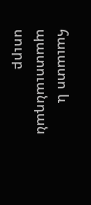հաւատո և պատուանդան սուրբ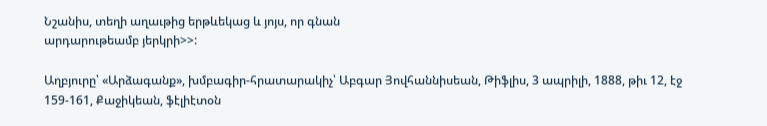Նշանիս, տեղի աղաւթից երթևեկաց և յոյս, որ գնան
արդարութեամբ յերկրի>>:

Աղբյուրը՝ «Արձագանք», խմբագիր-հրատարակիչ՝ Աբգար Յովհաննիսեան, Թիֆլիս, 3 ապրիլի, 1888, թիւ 12, էջ 159-161, Քաջիկեան, ֆէլիէտօն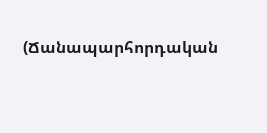(Ճանապարհորդական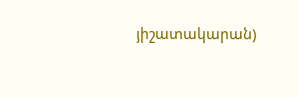յիշատակարան)